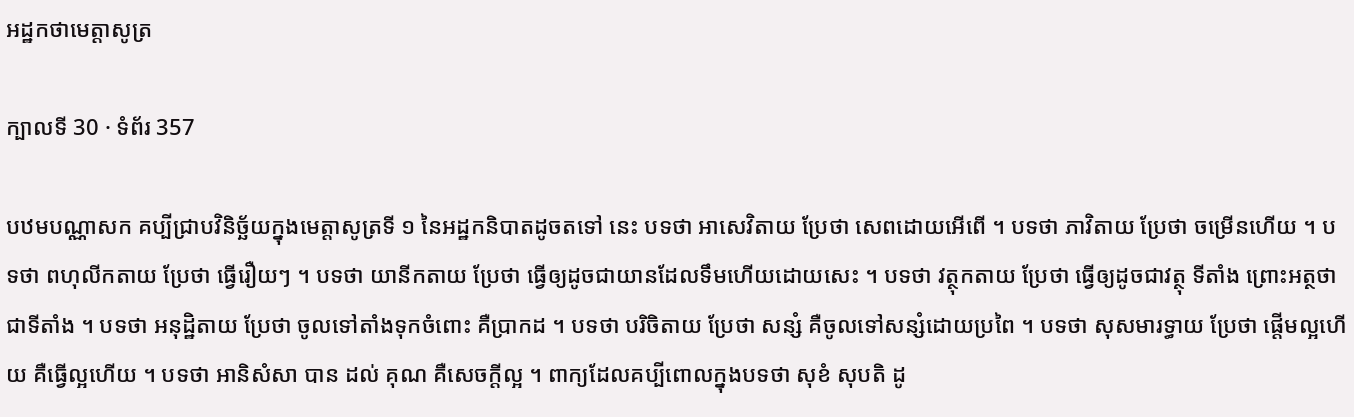អដ្ឋកថាមេត្តាសូត្រ

ក្បាលទី 30 · ទំព័រ 357

បឋមបណ្ណាសក គប្បីជ្រាបវិនិច្ឆ័យក្នុងមេត្តាសូត្រទី ១ នៃអដ្ឋកនិបាតដូចតទៅ នេះ បទថា អាសេវិតាយ ប្រែថា សេពដោយអើពើ ។ បទថា ភាវិតាយ ប្រែថា ចម្រើនហើយ ។ បទថា ពហុលីកតាយ ប្រែថា ធ្វើរឿយៗ ។ បទថា យានីកតាយ ប្រែថា ធ្វើឲ្យដូចជាយានដែលទឹមហើយដោយសេះ ។ បទថា វត្ថុកតាយ ប្រែថា ធ្វើឲ្យដូចជាវត្ថុ ទីតាំង ព្រោះអត្ថថា ជាទីតាំង ។ បទថា អនុដ្ឋិតាយ ប្រែថា ចូលទៅតាំងទុកចំពោះ គឺប្រាកដ ។ បទថា បរិចិតាយ ប្រែថា សន្សំ គឺចូលទៅសន្សំដោយប្រពៃ ។ បទថា សុសមារទ្ធាយ ប្រែថា ផ្តើមល្អហើយ គឺធ្វើល្អហើយ ។ បទថា អានិសំសា បាន ដល់ គុណ គឺសេចក្តីល្អ ។ ពាក្យដែលគប្បីពោលក្នុងបទថា សុខំ សុបតិ ដូ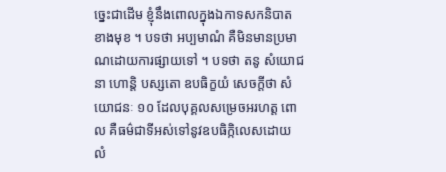ច្នេះជាដើម ខ្ញុំនឹងពោលក្នុងឯកាទសកនិបាតខាងមុខ ។ បទថា អប្បមាណំ គឺមិនមានប្រមាណដោយការផ្សាយទៅ ។ បទថា តនូ សំយោជនា ហោន្តិ បស្សតោ ឧបធិក្ខយំ សេចក្តីថា សំយោជនៈ ១០ ដែលបុគ្គលសម្រេចអរហត្ត ពោល គឺធម៌ជាទីអស់ទៅនូវឧបធិក្កិលេសដោយ លំ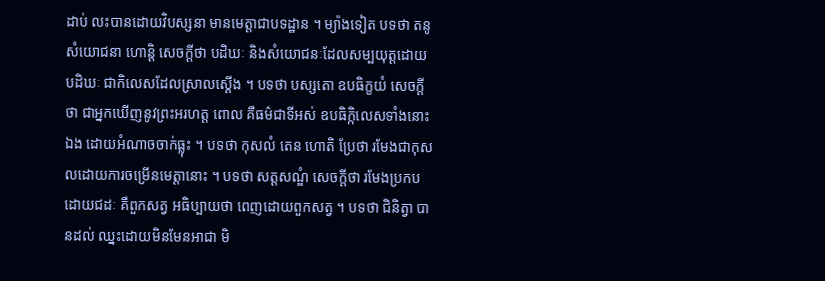ដាប់ លះបានដោយវិបស្សនា មានមេត្តាជាបទដ្ឋាន ។ ម្យ៉ាងទៀត បទថា តនូ សំយោជនា ហោន្តិ សេចក្តីថា បដិឃៈ និងសំយោជនៈដែលសម្បយុត្តដោយបដិឃៈ ជាកិលេសដែលស្រាលស្តើង ។ បទថា បស្សតោ ឧបធិក្ខយំ សេចក្តីថា ជាអ្នកឃើញនូវព្រះអរហត្ត ពោល គឺធម៌ជាទីអស់ ឧបធិក្កិលេសទាំងនោះឯង ដោយអំណាចចាក់ធ្លុះ ។ បទថា កុសលំ តេន ហោតិ ប្រែថា រមែងជាកុសលដោយការចម្រើនមេត្តានោះ ។ បទថា សត្តសណ្ឌំ សេចក្តីថា រមែងប្រកបដោយជដៈ គឺពួកសត្វ អធិប្បាយថា ពេញដោយពួកសត្វ ។ បទថា ជិនិត្វា បានដល់ ឈ្នះដោយមិនមែនអាជា មិ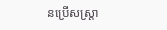នប្រើសស្រ្តា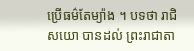ប្រើធម៌តែម្យ៉ាង ។ បទថា រាជិសយោ បានដល់ ព្រះរាជាតា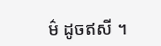ម៌ ដូចឥសី ។